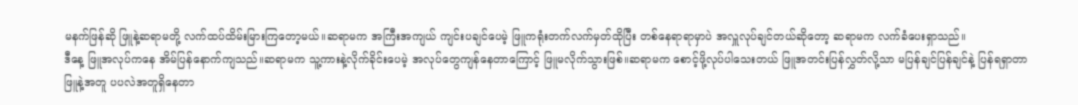မနက်ဖြန်ဆို ဖြူနဲ့ဆရာမတို့ လက်ထပ်ထိမ်းမြားကြတော့မယ်။ဆရာမက အကြီးအကျယ် ကျင်းပချင်ပေမဲ့ ဖြူကရုံးတက်လက်မှတ်ထိုပြီး တစ်နေရာရာမှာပဲ အလှူလုပ်ချင်တယ်ဆိုတော့ ဆရာမက လက်ခံပေးရှာသည်။
ဒီနေ့ ဖြူအလုပ်ကနေ အိမ်ပြန်နောက်ကျသည်။ဆရာမက သူ့ကားနဲ့လိုက်ခိုင်းပေမဲ့ အလုပ်တွေကျန်နေတာကြောင့် ဖြူမလိုက်သွားဖြစ်။ဆရာမက စောင့်ဖို့လုပ်ပါသေးတယ် ဖြူအတင်းပြန်လွှတ်လို့သာ မပြန်ချင်ပြန်ချင်နဲ့ ပြန်ရရှာတာ
ဖြူနဲ့အတူ ပပလဲအတူရှိနေတာ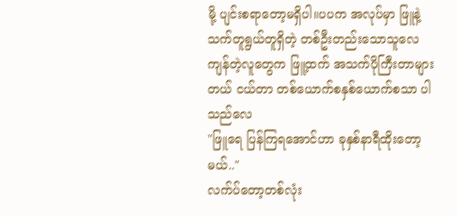မို့ ပျင်းစရာတော့မရှိပါ။ပပက အလုပ်မှာ ဖြူနဲ့သက်တူရွယ်တူရှိတဲ့ တစ်ဦးတည်းသောသူလေ ကျန်တဲ့လူတွေက ဖြူ့ထက် အသက်ပိုကြီးတာများတယ် ငယ်တာ တစ်ယောက်စနှစ်ယောက်စသာ ပါသည်လေ
"ဖြူရေ ပြန်ကြရအောင်ဟာ ခုနှစ်နာရီထိုးတော့မယ်.."
လက်ပ်တော့တစ်လုံး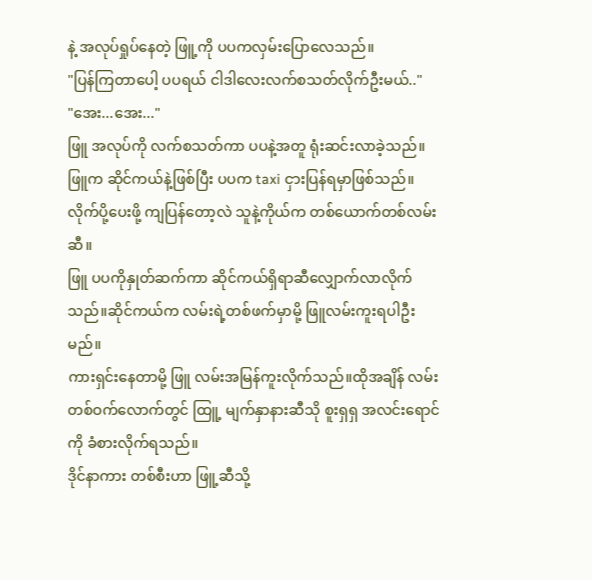နဲ့ အလုပ်ရှုပ်နေတဲ့ ဖြူ့ကို ပပကလှမ်းပြောလေသည်။
"ပြန်ကြတာပေါ့ ပပရယ် ငါဒါလေးလက်စသတ်လိုက်ဦးမယ်.."
"အေး...အေး..."
ဖြူ အလုပ်ကို လက်စသတ်ကာ ပပနဲ့အတူ ရုံးဆင်းလာခဲ့သည်။ဖြူက ဆိုင်ကယ်နဲ့ဖြစ်ပြီး ပပက taxi ငှားပြန်ရမှာဖြစ်သည်။လိုက်ပို့ပေးဖို့ ကျပြန်တော့လဲ သူနဲ့ကိုယ်က တစ်ယောက်တစ်လမ်းဆီ။
ဖြူ ပပကိုနှုတ်ဆက်ကာ ဆိုင်ကယ်ရှိရာဆီလျှောက်လာလိုက်သည်။ဆိုင်ကယ်က လမ်းရဲ့တစ်ဖက်မှာမို့ ဖြူလမ်းကူးရပါဦးမည်။
ကားရှင်းနေတာမို့ ဖြူ လမ်းအမြန်ကူးလိုက်သည်။ထိုအချိန် လမ်းတစ်ဝက်လောက်တွင် ထြူ့ မျက်နှာနားဆီသို စူးရှရှ အလင်းရောင်ကို ခံစားလိုက်ရသည်။
ဒိုင်နာကား တစ်စီးဟာ ဖြူ့ဆီသို့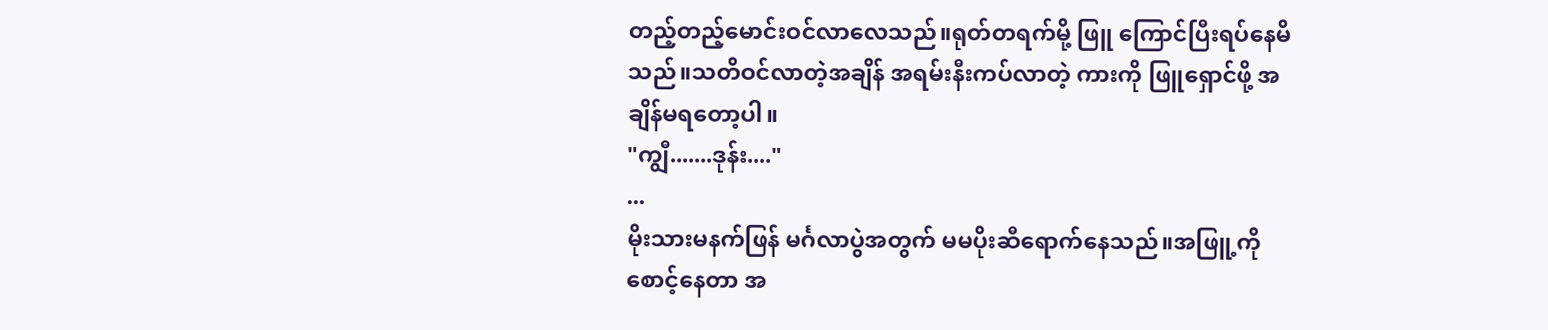တည့်တည့်မောင်းဝင်လာလေသည်။ရုတ်တရက်မို့ ဖြူ ကြောင်ပြီးရပ်နေမိသည်။သတိဝင်လာတဲ့အချိန် အရမ်းနီးကပ်လာတဲ့ ကားကို ဖြူရှောင်ဖို့ အချိန်မရတော့ပါ။
"ကျွီ.......ဒုန်း...."
...
မိုးသားမနက်ဖြန် မင်္ဂလာပွဲအတွက် မမပိုးဆီရောက်နေသည်။အဖြူ့ကိုစောင့်နေတာ အ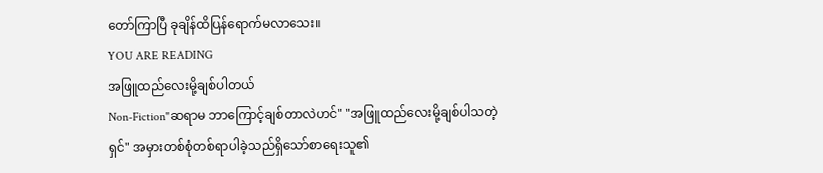တော်ကြာပြီ ခုချိန်ထိပြန်ရောက်မလာသေး။
YOU ARE READING
အဖြူထည်လေးမို့ချစ်ပါတယ်
Non-Fiction"ဆရာမ ဘာကြောင့်ချစ်တာလဲဟင်" "အဖြူထည်လေးမို့ချစ်ပါသတဲ့ရှင်" အမှားတစ်စုံတစ်ရာပါခဲ့သည်ရှိသော်စာရေးသူ၏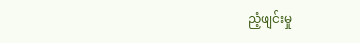ညံ့ဖျင်းမှု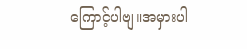ကြောင့်ပါဗျ။အမှားပါ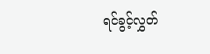ရင်ခွင့်လွှတ်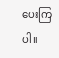ပေးကြပါ။